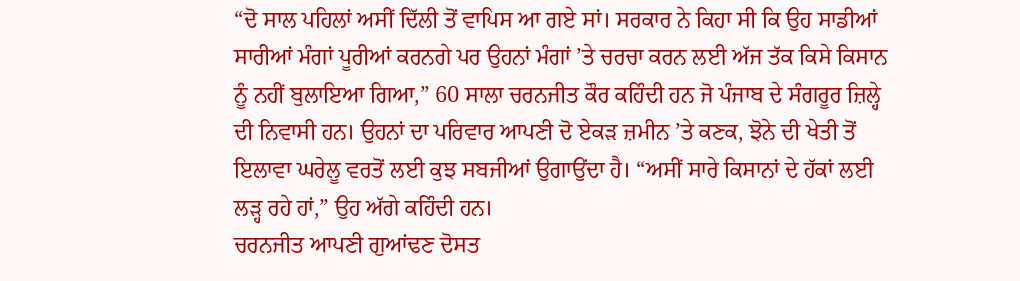“ਦੋ ਸਾਲ ਪਹਿਲਾਂ ਅਸੀਂ ਦਿੱਲੀ ਤੋਂ ਵਾਪਿਸ ਆ ਗਏ ਸਾਂ। ਸਰਕਾਰ ਨੇ ਕਿਹਾ ਸੀ ਕਿ ਉਹ ਸਾਡੀਆਂ ਸਾਰੀਆਂ ਮੰਗਾਂ ਪੂਰੀਆਂ ਕਰਨਗੇ ਪਰ ਉਹਨਾਂ ਮੰਗਾਂ ’ਤੇ ਚਰਚਾ ਕਰਨ ਲਈ ਅੱਜ ਤੱਕ ਕਿਸੇ ਕਿਸਾਨ ਨੂੰ ਨਹੀਂ ਬੁਲਾਇਆ ਗਿਆ,” 60 ਸਾਲਾ ਚਰਨਜੀਤ ਕੌਰ ਕਹਿੰਦੀ ਹਨ ਜੋ ਪੰਜਾਬ ਦੇ ਸੰਗਰੂਰ ਜ਼ਿਲ੍ਹੇ ਦੀ ਨਿਵਾਸੀ ਹਨ। ਉਹਨਾਂ ਦਾ ਪਰਿਵਾਰ ਆਪਣੀ ਦੋ ਏਕੜ ਜ਼ਮੀਨ ’ਤੇ ਕਣਕ, ਝੋਨੇ ਦੀ ਖੇਤੀ ਤੋਂ ਇਲਾਵਾ ਘਰੇਲੂ ਵਰਤੋਂ ਲਈ ਕੁਝ ਸਬਜੀਆਂ ਉਗਾਉਂਦਾ ਹੈ। “ਅਸੀਂ ਸਾਰੇ ਕਿਸਾਨਾਂ ਦੇ ਹੱਕਾਂ ਲਈ ਲੜ੍ਹ ਰਹੇ ਹਾਂ,” ਉਹ ਅੱਗੇ ਕਹਿੰਦੀ ਹਨ।
ਚਰਨਜੀਤ ਆਪਣੀ ਗੁਆਂਢਣ ਦੋਸਤ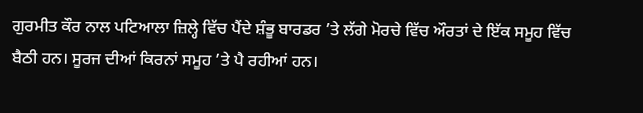ਗੁਰਮੀਤ ਕੌਰ ਨਾਲ ਪਟਿਆਲਾ ਜ਼ਿਲ੍ਹੇ ਵਿੱਚ ਪੈਂਦੇ ਸ਼ੰਭੂ ਬਾਰਡਰ ’ਤੇ ਲੱਗੇ ਮੋਰਚੇ ਵਿੱਚ ਔਰਤਾਂ ਦੇ ਇੱਕ ਸਮੂਹ ਵਿੱਚ ਬੈਠੀ ਹਨ। ਸੂਰਜ ਦੀਆਂ ਕਿਰਨਾਂ ਸਮੂਹ ’ਤੇ ਪੈ ਰਹੀਆਂ ਹਨ।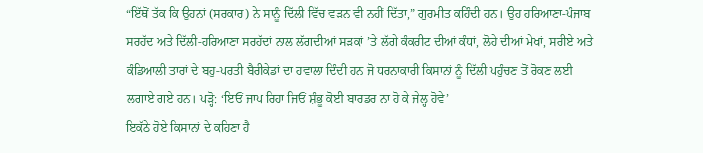“ਇੱਥੋਂ ਤੱਕ ਕਿ ਉਹਨਾਂ (ਸਰਕਾਰ) ਨੇ ਸਾਨੂੰ ਦਿੱਲੀ ਵਿੱਚ ਵੜਨ ਵੀ ਨਹੀਂ ਦਿੱਤਾ,” ਗੁਰਮੀਤ ਕਹਿੰਦੀ ਹਨ। ਉਹ ਹਰਿਆਣਾ-ਪੰਜਾਬ ਸਰਹੱਦ ਅਤੇ ਦਿੱਲੀ-ਹਰਿਆਣਾ ਸਰਹੱਦਾਂ ਨਾਲ ਲੱਗਦੀਆਂ ਸੜਕਾਂ ’ਤੇ ਲੱਗੇ ਕੰਕਰੀਟ ਦੀਆਂ ਕੰਧਾਂ, ਲੋਹੇ ਦੀਆਂ ਮੇਖਾਂ, ਸਰੀਏ ਅਤੇ ਕੰਡਿਆਲੀ ਤਾਰਾਂ ਦੇ ਬਹੁ-ਪਰਤੀ ਬੈਰੀਕੇਡਾਂ ਦਾ ਹਵਾਲਾ ਦਿੰਦੀ ਹਨ ਜੋ ਧਰਨਾਕਾਰੀ ਕਿਸਾਨਾਂ ਨੂੰ ਦਿੱਲੀ ਪਹੁੰਚਣ ਤੋਂ ਰੋਕਣ ਲਈ ਲਗਾਏ ਗਏ ਹਨ। ਪੜ੍ਹੋ: ‘ਇਓਂ ਜਾਪ ਰਿਹਾ ਜਿਓਂ ਸ਼ੰਭੂ ਕੋਈ ਬਾਰਡਰ ਨਾ ਹੋ ਕੇ ਜੇਲ੍ਹ ਹੋਵੇ’
ਇਕੱਠੇ ਹੋਏ ਕਿਸਾਨਾਂ ਦੇ ਕਹਿਣਾ ਹੈ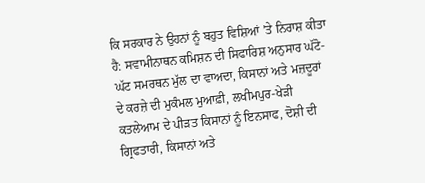ਕਿ ਸਰਕਾਰ ਨੇ ਉਹਨਾਂ ਨੂੰ ਬਹੁਤ ਵਿਸ਼ਿਆਂ ’ਤੇ ਨਿਰਾਸ਼ ਕੀਤਾ ਹੈ: ਸਵਾਮੀਨਾਥਨ ਕਮਿਸ਼ਨ ਦੀ ਸਿਫਾਰਿਸ਼ ਅਨੁਸਾਰ ਘੱਟੋ-ਘੱਟ ਸਮਰਥਨ ਮੁੱਲ ਦਾ ਵਾਅਦਾ, ਕਿਸਾਨਾਂ ਅਤੇ ਮਜ਼ਦੂਰਾਂ ਦੇ ਕਰਜ਼ੇ ਦੀ ਮੁਕੰਮਲ ਮੁਆਫ਼ੀ, ਲਖੀਮਪੁਰ-ਖੇੜੀ ਕਤਲੇਆਮ ਦੇ ਪੀੜਤ ਕਿਸਾਨਾਂ ਨੂੰ ਇਨਸਾਫ, ਦੋਸ਼ੀ ਦੀ ਗ੍ਰਿਫਤਾਰੀ, ਕਿਸਾਨਾਂ ਅਤੇ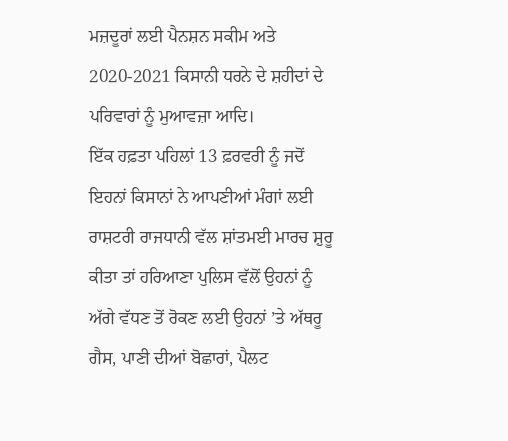ਮਜ਼ਦੂਰਾਂ ਲਈ ਪੈਨਸ਼ਨ ਸਕੀਮ ਅਤੇ 2020-2021 ਕਿਸਾਨੀ ਧਰਨੇ ਦੇ ਸ਼ਹੀਦਾਂ ਦੇ ਪਰਿਵਾਰਾਂ ਨੂੰ ਮੁਆਵਜ਼ਾ ਆਦਿ।
ਇੱਕ ਹਫ਼ਤਾ ਪਹਿਲਾਂ 13 ਫ਼ਰਵਰੀ ਨੂੰ ਜਦੋਂ ਇਹਨਾਂ ਕਿਸਾਨਾਂ ਨੇ ਆਪਣੀਆਂ ਮੰਗਾਂ ਲਈ ਰਾਸ਼ਟਰੀ ਰਾਜਧਾਨੀ ਵੱਲ ਸ਼ਾਂਤਮਈ ਮਾਰਚ ਸ਼ੁਰੂ ਕੀਤਾ ਤਾਂ ਹਰਿਆਣਾ ਪੁਲਿਸ ਵੱਲੋਂ ਉਹਨਾਂ ਨੂੰ ਅੱਗੇ ਵੱਧਣ ਤੋਂ ਰੋਕਣ ਲਈ ਉਹਨਾਂ ’ਤੇ ਅੱਥਰੂ ਗੈਸ, ਪਾਣੀ ਦੀਆਂ ਬੋਛਾਰਾਂ, ਪੈਲਟ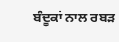ਬੰਦੂਕਾਂ ਨਾਲ ਰਬੜ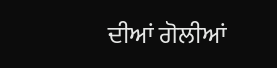ਦੀਆਂ ਗੋਲੀਆਂ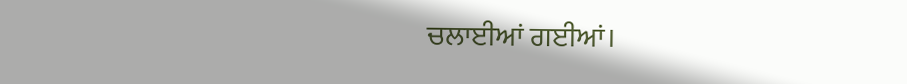ਚਲਾਈਆਂ ਗਈਆਂ।